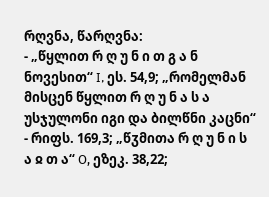რღვნა, წარღვნა:
- „წყლით რ ღ უ ნ ი თ გ ა ნ ნოვესით“ I, ეს. 54,9; „რომელმან მისცენ წყლით რ ღ უ ნ ა ს ა უსჯულონი იგი და ბილწნი კაცნი“
- რიფს. 169,3; „წჳმითა რ ღ უ ნ ი ს ა ჲ თ ა“ О, ეზეკ. 38,22;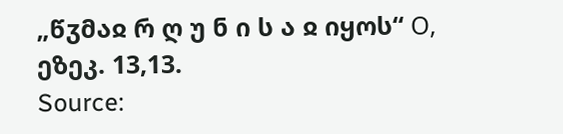„წჳმაჲ რ ღ უ ნ ი ს ა ჲ იყოს“ О, ეზეკ. 13,13.
Source: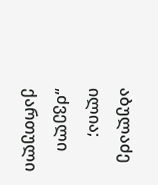აბულაძე ილია; „ძველი ქართული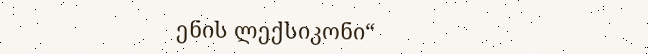ენის ლექსიკონი“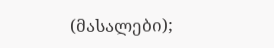(მასალები);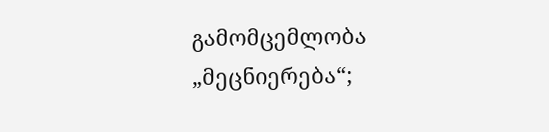გამომცემლობა „მეცნიერება“;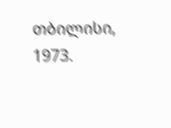თბილისი, 1973.